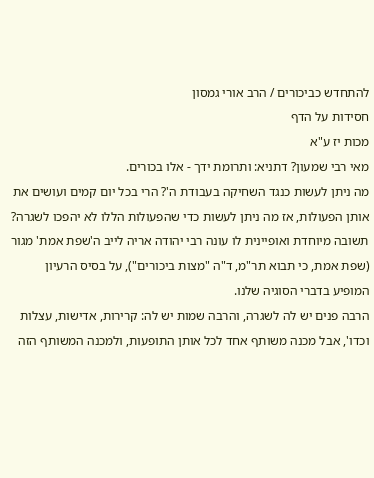להתחדש כביכורים / הרב אורי גמסון
חסידות על הדף
מכות יז ע"א
מאי רבי שמעון? דתניא: ותרומת ידך - אלו בכורים.
מה ניתן לעשות כנגד השחיקה בעבודת ה'? הרי בכל יום קמים ועושים את אותן הפעולות, אז מה ניתן לעשות כדי שהפעולות הללו לא יהפכו לשגרה?
תשובה מיוחדת ואופיינית לו עונה רבי יהודה אריה לייב ה'שפת אמת' מגור (שפת אמת, כי תבוא תר"מ, ד"ה "מצות ביכורים"), על בסיס הרעיון המופיע בדברי הסוגיה שלנו.
הרבה פנים יש לה לשגרה, והרבה שמות יש לה: קרירות, אדישות, עצלות וכדו', אבל מכנה משותף אחד לכל אותן התופעות, ולמכנה המשותף הזה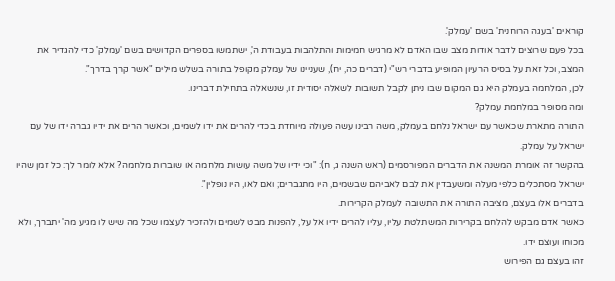קוראים 'בעגה הרוחנית' בשם 'עמלק'.
בכל פעם שרוצים לדבר אודות מצב שבו האדם לא מרגיש חמימות והתלהבות בעבודת ה', ישתמשו בספרים הקדושים בשם 'עמלק' כדי להגדיר את המצב, וכל זאת על בסיס הרעיון המופיע בדברי רש"י (דברים כה, יח), שעניינו של עמלק מקופל בתורה בשלש מילים "אשר קרך בדרך".
לכן, המלחמה בעמלק היא גם המקום שבו ניתן לקבל תשובות לשאלה יסודית זו, שנשאלה בתחילת דברינו.
ומה מסופר במלחמת עמלק?
התורה מתארת שכאשר עם ישראל נלחם בעמלק, משה רבינו עשה פעולה מיוחדת בכדי להרים את ידו לשמים, וכאשר הרים את ידיו גברה ידו של עם ישראל על עמלק.
בהקשר זה אומרת המשנה את הדברים המפורסמים (ראש השנה ג, ח): "וכי ידיו של משה עושות מלחמה או שוברות מלחמה? אלא לומר לך: כל זמן שהיו ישראל מסתכלים כלפי מעלה ומשעבדין את לבם לאביהם שבשמים, היו מתגברים; ואם לאו, היו נופלין".
בדברים אלו בעצם, מציבה התורה את התשובה לעמלק הקרירות.
כאשר אדם מבקש להלחם בקרירות המשתלטת עליו, עליו להרים ידיו אל על, להפנות מבט לשמים ולהזכיר לעצמו שכל מה שיש לו מגיע מה' יתברך, ולא מכוחו ועוצם ידו.
זהו בעצם גם הפירוש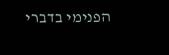הפנימי בדברי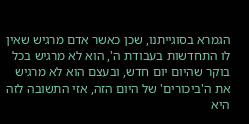הגמרא בסוגייתנו, שכן כאשר אדם מרגיש שאין לו התחדשות בעבודת ה', הוא לא מרגיש בכל בוקר שהיום יום חדש, ובעצם הוא לא מרגיש את ה'ביכורים' של היום הזה, אזי התשובה לזה היא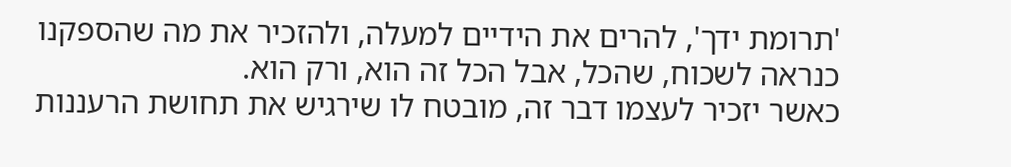'תרומת ידך', להרים את הידיים למעלה, ולהזכיר את מה שהספקנו כנראה לשכוח, שהכל, אבל הכל זה הוא, ורק הוא.
כאשר יזכיר לעצמו דבר זה, מובטח לו שירגיש את תחושת הרעננות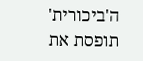ה'ביכורית' תופסת את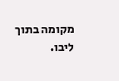מקומה בתוך ליבו.